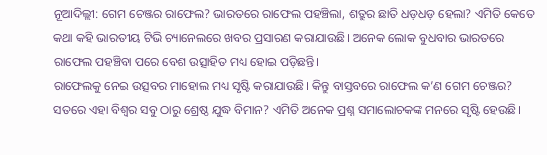ନୂଆଦିଲ୍ଲୀ: ଗେମ ଚେଞ୍ଜର ରାଫେଲ? ଭାରତରେ ରାଫେଲ ପହଞ୍ଚିଲା, ଶତ୍ରୁର ଛାତି ଧଡ଼ଧଡ଼ ହେଲା? ଏମିତି କେତେ କଥା କହି ଭାରତୀୟ ଟିଭି ଚ୍ୟାନେଲରେ ଖବର ପ୍ରସାରଣ କରାଯାଉଛି। ଅନେକ ଲୋକ ବୁଧବାର ଭାରତରେ ରାଫେଲ ପହଞ୍ଚିବା ପରେ ବେଶ ଉତ୍ସାହିତ ମଧ୍ୟ ହୋଇ ପଡ଼ିଛନ୍ତି।
ରାଫେଲକୁ ନେଇ ଉତ୍ସବର ମାହୋଲ ମଧ୍ୟ ସୃଷ୍ଟି କରାଯାଉଛି। କିନ୍ତୁ ବାସ୍ତବରେ ରାଫେଲ କ’ଣ ଗେମ ଚେଞ୍ଜର? ସତରେ ଏହା ବିଶ୍ୱର ସବୁ ଠାରୁ ଶ୍ରେଷ୍ଠ ଯୁଦ୍ଧ ବିମାନ? ଏମିତି ଅନେକ ପ୍ରଶ୍ନ ସମାଲୋଚକଙ୍କ ମନରେ ସୃଷ୍ଟି ହେଉଛି।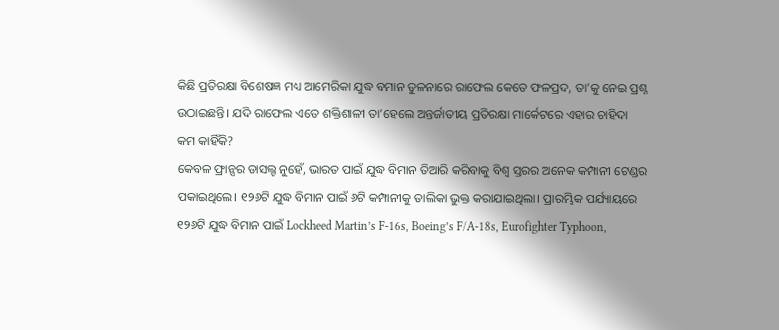କିଛି ପ୍ରତିରକ୍ଷା ବିଶେଷଜ୍ଞ ମଧ୍ୟ ଆମେରିକା ଯୁଦ୍ଧ ବମାନ ତୁଳନାରେ ରାଫେଲ କେତେ ଫଳପ୍ରଦ, ତା’କୁ ନେଇ ପ୍ରଶ୍ନ ଉଠାଇଛନ୍ତି। ଯଦି ରାଫେଲ ଏତେ ଶକ୍ତିଶାଳୀ ତା’ହେଲେ ଅନ୍ତର୍ଜାତୀୟ ପ୍ରତିରକ୍ଷା ମାର୍କେଟରେ ଏହାର ଚାହିଦା କମ କାହିଁକି?
କେବଳ ଫ୍ରାନ୍ସର ଡାସଲ୍ଟ ନୁହେଁ, ଭାରତ ପାଇଁ ଯୁଦ୍ଧ ବିମାନ ତିଆରି କରିବାକୁ ବିଶ୍ୱ ସ୍ତରର ଅନେକ କମ୍ପାନୀ ଟେଣ୍ଡର ପକାଇଥିଲେ। ୧୨୬ଟି ଯୁଦ୍ଧ ବିମାନ ପାଇଁ ୬ଟି କମ୍ପାନୀକୁ ତାଲିକା ଭୁକ୍ତ କରାଯାଇଥିଲା। ପ୍ରାରମ୍ଭିକ ପର୍ଯ୍ୟାୟରେ ୧୨୬ଟି ଯୁଦ୍ଧ ବିମାନ ପାଇଁ Lockheed Martin’s F-16s, Boeing’s F/A-18s, Eurofighter Typhoon,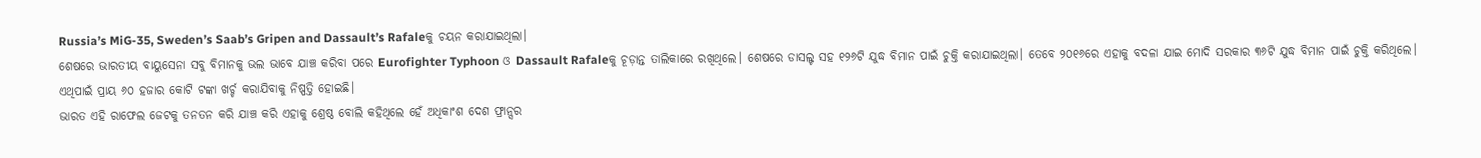Russia’s MiG-35, Sweden’s Saab’s Gripen and Dassault’s Rafaleକୁ ଚୟନ କରାଯାଇଥିଲା।
ଶେଷରେ ଭାରତୀୟ ବାୟୁସେନା ସବୁ ବିମାନକୁ ଭଲ ଭାବେ ଯାଞ୍ଚ କରିବା ପରେ Eurofighter Typhoon ଓ Dassault Rafaleକୁ ଚୂଡ଼ାନ୍ତ ତାଲିକାରେ ରଖିଥିଲେ। ଶେଷରେ ଡାସଲ୍ଟ ସହ ୧୨୬ଟି ଯୁଦ୍ଧ ବିମାନ ପାଇଁ ଚୁକ୍ତି କରାଯାଇଥିଲା। ତେବେ ୨୦୧୬ରେ ଏହାକୁ ବଦଳା ଯାଇ ମୋଦି ସରକାର ୩୬ଟି ଯୁଦ୍ଧ ବିମାନ ପାଇଁ ଚୁକ୍ତି କରିଥିଲେ। ଏଥିପାଇଁ ପ୍ରାୟ ୬୦ ହଜାର କୋଟି ଟଙ୍କା ଖର୍ଚ୍ଚ କରାଯିବାକୁ ନିଷ୍ପତ୍ତି ହୋଇଛି।
ଭାରତ ଏହି ରାଫେଲ ଜେଟକୁ ତନତନ କରି ଯାଞ୍ଚ କରି ଏହାକୁ ଶ୍ରେଷ୍ଠ ବୋଲି କହିଥିଲେ ହେଁ ଅଧିକାଂଶ ଦେଶ ଫ୍ରାନ୍ସର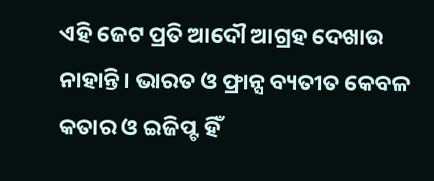ଏହି ଜେଟ ପ୍ରତି ଆଦୌ ଆଗ୍ରହ ଦେଖାଉ ନାହାନ୍ତି। ଭାରତ ଓ ଫ୍ରାନ୍ସ ବ୍ୟତୀତ କେବଳ କତାର ଓ ଇଜିପ୍ଟ ହିଁ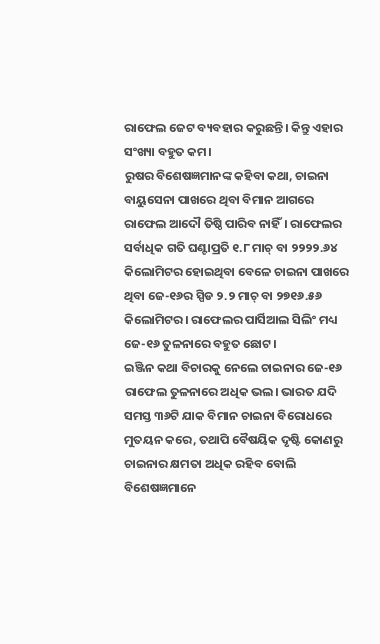ରାଫେଲ ଜେଟ ବ୍ୟବହାର କରୁଛନ୍ତି। କିନ୍ତୁ ଏହାର ସଂଖ୍ୟା ବହୁତ କମ।
ରୁଷର ବିଶେଷଜ୍ଞମାନଙ୍କ କହିବା କଥା, ଚାଇନା ବାୟୁସେନା ପାଖରେ ଥିବା ବିମାନ ଆଗରେ ରାଫେଲ ଆଦୌ ତିଷ୍ଠି ପାରିବ ନାହିଁ। ରାଫେଲର ସର୍ବାଧିକ ଗତି ଘଣ୍ଟାପ୍ରତି ୧.୮ ମାଚ୍ ବା ୨୨୨୨.୬୪ କିଲୋମିଟର ହୋଇଥିବା ବେଳେ ଚାଇନା ପାଖରେ ଥିବା ଜେ-୧୬ର ସ୍ପିଡ ୨.୨ ମାଚ୍ ବା ୨୭୧୬.୫୬ କିଲୋମିଟର। ରାଫେଲର ପାର୍ସିଆଲ ସିଲିଂ ମଧ୍ୟ ଜେ-୧୬ ତୁଳନାରେ ବହୁତ ଛୋଟ।
ଇଞ୍ଜିନ କଥା ବିଚାରକୁ ନେଲେ ଚାଇନାର ଜେ-୧୬ ରାଫେଲ ତୁଳନାରେ ଅଧିକ ଭଲ। ଭାରତ ଯଦି ସମସ୍ତ ୩୬ଟି ଯାକ ବିମାନ ଚାଇନା ବିରୋଧରେ ମୁତୟନ କରେ, ତଥାପି ବୈଷୟିକ ଦୃଷ୍ଟି କୋଣରୁ ଚାଇନାର କ୍ଷମତା ଅଧିକ ରହିବ ବୋଲି ବିଶେଷଜ୍ଞମାନେ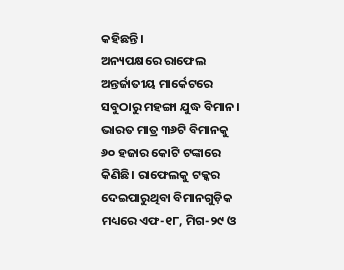କହିଛନ୍ତି।
ଅନ୍ୟପକ୍ଷରେ ରାଫେଲ ଅନ୍ତର୍ଜାତୀୟ ମାର୍କେଟରେ ସବୁଠାରୁ ମହଙ୍ଗା ଯୁଦ୍ଧ ବିମାନ। ଭାରତ ମାତ୍ର ୩୬ଟି ବିମାନକୁ ୬୦ ହଜାର କୋଟି ଟଙ୍କାରେ କିଣିଛି। ରାଫେଲକୁ ଟକ୍କର ଦେଇପାରୁଥିବା ବିମାନଗୁଡ଼ିକ ମଧ୍ୟରେ ଏଫ-୧୮, ମିଗ-୨୯ ଓ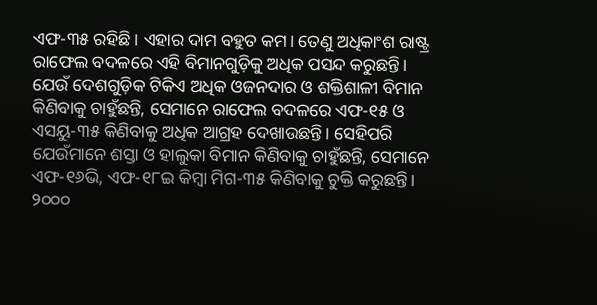ଏଫ-୩୫ ରହିଛି। ଏହାର ଦାମ ବହୁତ କମ। ତେଣୁ ଅଧିକାଂଶ ରାଷ୍ଟ୍ର ରାଫେଲ ବଦଳରେ ଏହି ବିମାନଗୁଡ଼ିକୁ ଅଧିକ ପସନ୍ଦ କରୁଛନ୍ତି।
ଯେଉଁ ଦେଶଗୁଡ଼ିକ ଟିକିଏ ଅଧିକ ଓଜନଦାର ଓ ଶକ୍ତିଶାଳୀ ବିମାନ କିଣିବାକୁ ଚାହୁଁଛନ୍ତି, ସେମାନେ ରାଫେଲ ବଦଳରେ ଏଫ-୧୫ ଓ ଏସୟୁ-୩୫ କିଣିବାକୁ ଅଧିକ ଆଗ୍ରହ ଦେଖାଉଛନ୍ତି। ସେହିପରି ଯେଉଁମାନେ ଶସ୍ତା ଓ ହାଲୁକା ବିମାନ କିଣିବାକୁ ଚାହୁଁଛନ୍ତି, ସେମାନେ ଏଫ-୧୬ଭି, ଏଫ-୧୮ଇ କିମ୍ବା ମିଗ-୩୫ କିଣିବାକୁ ଚୁକ୍ତି କରୁଛନ୍ତି।
୨୦୦୦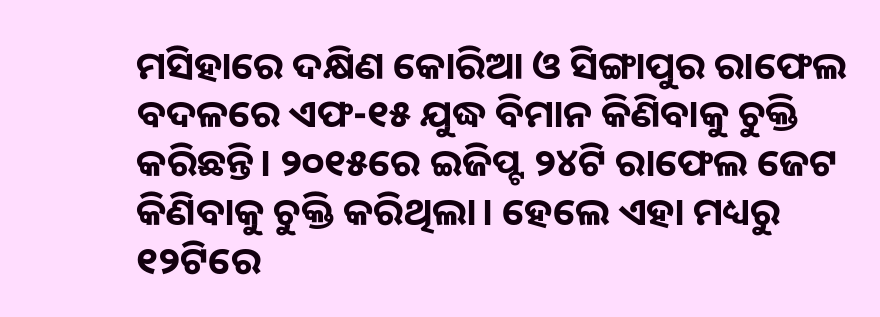ମସିହାରେ ଦକ୍ଷିଣ କୋରିଆ ଓ ସିଙ୍ଗାପୁର ରାଫେଲ ବଦଳରେ ଏଫ-୧୫ ଯୁଦ୍ଧ ବିମାନ କିଣିବାକୁ ଚୁକ୍ତି କରିଛନ୍ତି। ୨୦୧୫ରେ ଇଜିପ୍ଟ ୨୪ଟି ରାଫେଲ ଜେଟ କିଣିବାକୁ ଚୁକ୍ତି କରିଥିଲା। ହେଲେ ଏହା ମଧ୍ୟରୁ ୧୨ଟିରେ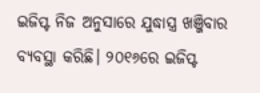ଇଜିପ୍ଟ ନିଜ ଅନୁସାରେ ଯୁଦ୍ଧାସ୍ତ୍ର ଖଞ୍ଜିବାର ବ୍ୟବସ୍ଥା କରିଛି। ୨୦୧୬ରେ ଇଜିପ୍ଟ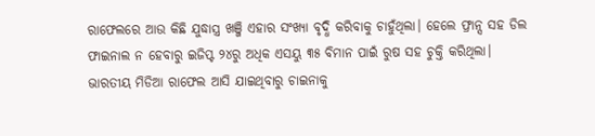ରାଫେଲରେ ଆଉ କିଛି ଯୁଦ୍ଧାସ୍ତ୍ର ଖଞ୍ଜି ଏହାର ସଂଖ୍ୟା ବୃଦ୍ଧି କରିବାକୁ ଚାହୁଁଥିଲା। ହେଲେ ଫ୍ରାନ୍ସ ସହ ଡିଲ ଫାଇନାଲ ନ ହେବାରୁ ଇଜିପ୍ଟ ୨୪ରୁ ଅଧିକ ଏସୟୁ ୩୫ ବିମାନ ପାଇଁ ରୁଷ ସହ ଚୁକ୍ତି କରିଥିଲା।
ଭାରତୀୟ ମିଡିଆ ରାଫେଲ ଆସି ଯାଇଥିବାରୁ ଚାଇନାକୁ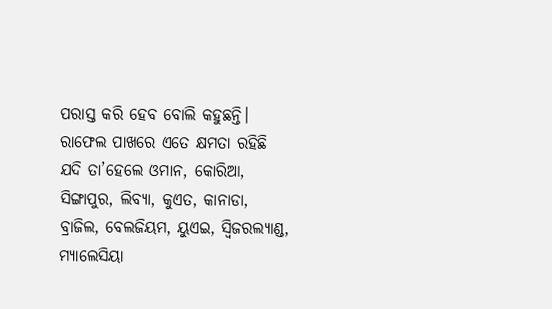ପରାସ୍ତ କରି ହେବ ବୋଲି କହୁଛନ୍ତି। ରାଫେଲ ପାଖରେ ଏତେ କ୍ଷମତା ରହିଛି ଯଦି ତା’ହେଲେ ଓମାନ, କୋରିଆ, ସିଙ୍ଗାପୁର, ଲିବ୍ୟା, କୁଏତ, କାନାଡା, ବ୍ରାଜିଲ, ବେଲଜିୟମ, ୟୁଏଇ, ସ୍ୱିଜରଲ୍ୟାଣ୍ଡ, ମ୍ୟାଲେସିୟା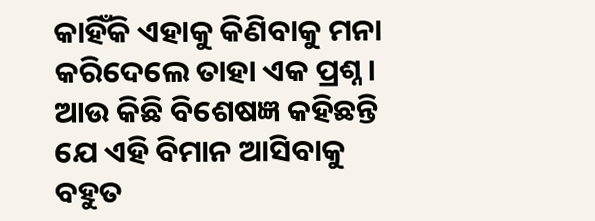କାହିଁକି ଏହାକୁ କିଣିବାକୁ ମନା କରିଦେଲେ ତାହା ଏକ ପ୍ରଶ୍ନ।
ଆଉ କିଛି ବିଶେଷଜ୍ଞ କହିଛନ୍ତି ଯେ ଏହି ବିମାନ ଆସିବାକୁ ବହୁତ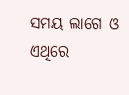ସମୟ ଲାଗେ ଓ ଏଥିରେ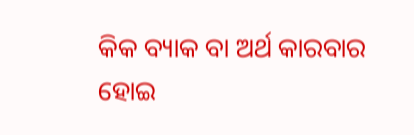କିକ ବ୍ୟାକ ବା ଅର୍ଥ କାରବାର ହୋଇ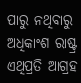ପାରୁ ନଥିବାରୁ ଅଧିକାଂଶ ରାଷ୍ଟ୍ର ଏଥିପ୍ରତି ଆଗ୍ରହ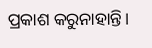ପ୍ରକାଶ କରୁନାହାନ୍ତି।